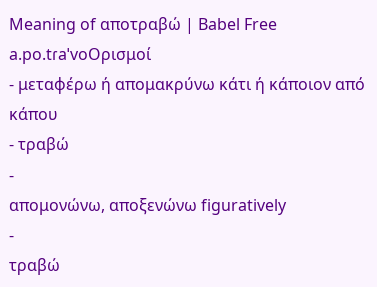Meaning of αποτραβώ | Babel Free
a.po.tɾaˈvoΟρισμοί
- μεταφέρω ή απομακρύνω κάτι ή κάποιον από κάπου
- τραβώ
-
απομονώνω, αποξενώνω figuratively
-
τραβώ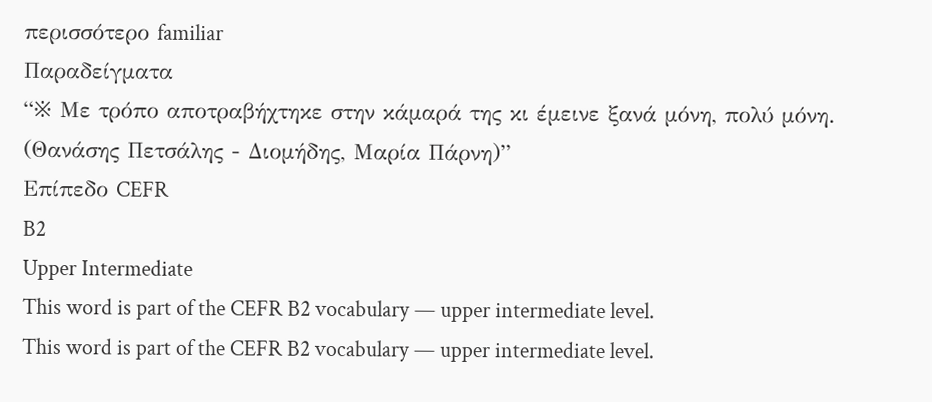περισσότερο familiar
Παραδείγματα
“※ Με τρόπο αποτραβήχτηκε στην κάμαρά της κι έμεινε ξανά μόνη, πολύ μόνη. (Θανάσης Πετσάλης - Διομήδης, Μαρία Πάρνη)”
Επίπεδο CEFR
B2
Upper Intermediate
This word is part of the CEFR B2 vocabulary — upper intermediate level.
This word is part of the CEFR B2 vocabulary — upper intermediate level.